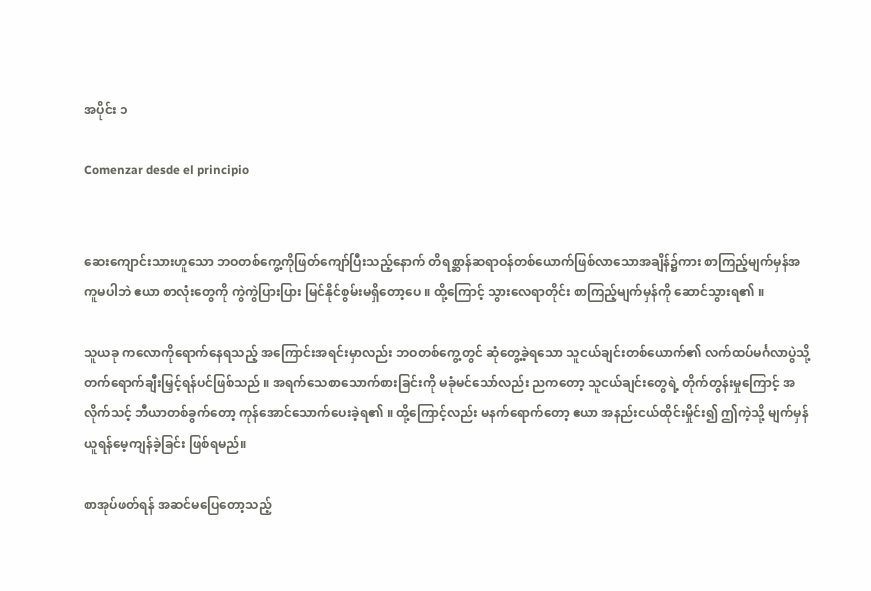အပိုင်း ၁

Comenzar desde el principio


ဆေးကျောင်းသားဟူသော ဘဝတစ်ကွေ့ကိုဖြတ်ကျော်ပြီးသည့်နောက် တိရစ္ဆာန်ဆရာဝန်တစ်ယောက်ဖြစ်လာသောအချိန်၌ကား စာကြည့်မျက်မှန်အကူမပါဘဲ ဧယာ စာလုံးတွေကို ကွဲကွဲပြားပြား မြင်နိုင်စွမ်းမရှိတော့ပေ ။ ထို့ကြောင့် သွားလေရာတိုင်း စာကြည့်မျက်မှန်ကို ဆောင်သွားရ၏ ။

သူယခု ကလောကိုရောက်နေရသည့် အကြောင်းအရင်းမှာလည်း ဘဝတစ်ကွေ့တွင် ဆုံတွေ့ခဲ့ရသော သူငယ်ချင်းတစ်ယောက်၏ လက်ထပ်မင်္ဂလာပွဲသို့ တက်ရောက်ချီးမြှင့်ရန်ပင်ဖြစ်သည် ။ အရက်သေစာသောက်စားခြင်းကို မခုံမင်သော်လည်း ညကတော့ သူငယ်ချင်းတွေရဲ့ တိုက်တွန်းမှုကြောင့် အလိုက်သင့် ဘီယာတစ်ခွက်တော့ ကုန်အောင်သောက်ပေးခဲ့ရ၏ ။ ထို့ကြောင့်လည်း မနက်ရောက်တော့ ဧယာ အနည်းငယ်ထိုင်းမှိုင်း၍ ဤကဲ့သို့ မျက်မှန်ယူရန်မေ့ကျန်ခဲ့ခြင်း ဖြစ်ရမည်။

စာအုပ်ဖတ်ရန် အဆင်မပြေတော့သည့်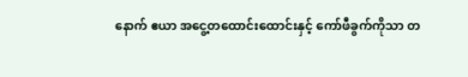နောက် ဧယာ အငွေ့တထောင်းထောင်းနှင့် ကော်ဖီခွက်ကိုသာ တ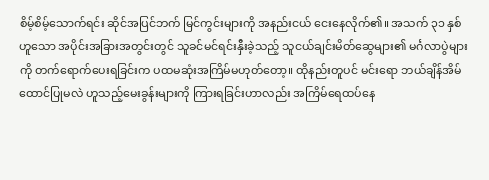စိမ့်စိမ့်သောက်ရင်း ဆိုင်အပြင်ဘက် မြင်ကွင်းများကို အနည်းငယ် ငေးနေလိုက်၏။ အသက် ၃၁ နှစ်ဟူသော အပိုင်းအခြားအတွင်းတွင် သူခင်မင်ရင်းနှီးခဲ့သည့် သူငယ်ချင်းမိတ်ဆွေများ၏ မင်္ဂလာပွဲများကို တက်ရောက်ပေးရခြင်းက ပထမဆုံးအကြိမ်မဟုတ်တော့။ ထိုနည်းတူပင် မင်းရော ဘယ်ချိန်အိမ်ထောင်ပြုမလဲ ဟူသည့်မေးခွန်းများကို ကြားရခြင်းဟာလည်း အကြိမ်ရေထပ်နေ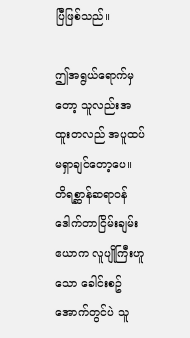ပြီဖြစ်သည်။

ဤအရွယ်ရောက်မှတော့ သူလည်းအထူးတလည် အပူထပ်မရှာချင်တော့ပေ။ တိရစ္ဆာန်ဆရာဝန် ဒေါက်တာငြိမ်းချမ်းဧယာက လူပျိုကြီးဟူသော ခေါင်းစဥ်အောက်တွင်ပဲ သူ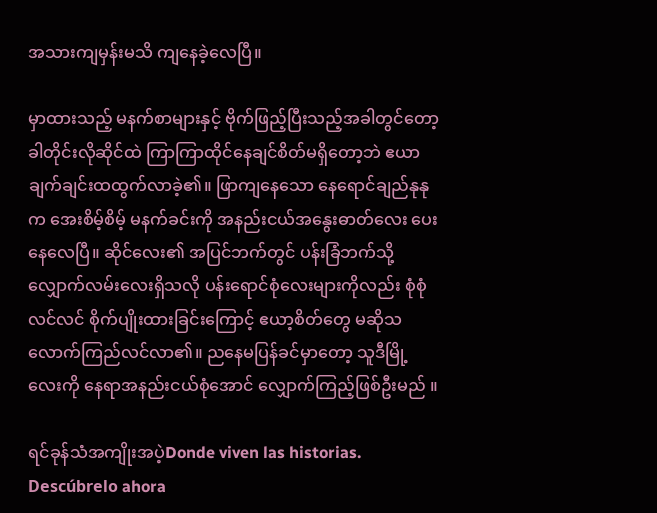အသားကျမှန်းမသိ ကျနေခဲ့လေပြီ။

မှာထားသည့် မနက်စာများနှင့် ဗိုက်ဖြည့်ပြီးသည့်အခါတွင်တော့ ခါတိုင်းလိုဆိုင်ထဲ ကြာကြာထိုင်နေချင်စိတ်မရှိတော့ဘဲ ဧယာချက်ချင်းထထွက်လာခဲ့၏။ ဖြာကျနေသော နေရောင်ချည်နုနုက အေးစိမ့်စိမ့် မနက်ခင်းကို အနည်းငယ်အနွေးဓာတ်လေး ပေးနေလေပြီ။ ဆိုင်လေး၏ အပြင်ဘက်တွင် ပန်းခြံဘက်သို့ လျှောက်လမ်းလေးရှိသလို ပန်းရောင်စုံလေးများကိုလည်း စုံစုံလင်လင် စိုက်ပျိုးထားခြင်းကြောင့် ဧယာ့စိတ်တွေ မဆိုသလောက်ကြည်လင်လာ၏။ ညနေမပြန်ခင်မှာတော့ သူဒီမြို့လေးကို နေရာအနည်းငယ်စုံအောင် လျှောက်ကြည့်ဖြစ်ဦးမည် ။

ရင်ခုန်သံအကျိုးအပဲ့Donde viven las historias. Descúbrelo ahora